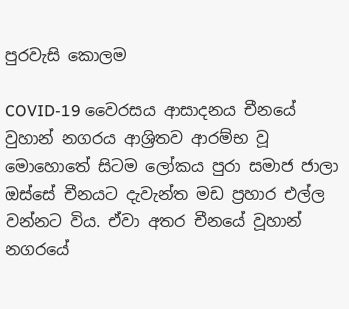පුරවැසි කොලම

COVID-19 වෛරසය ආසාදනය චීනයේ වුහාන් නගරය ආශ්‍රිතව ආරම්භ වූ මොහොතේ සිටම ලෝකය පුරා සමාජ ජාලා ඔස්සේ චීනයට දැවැන්ත මඩ ප්‍රහාර එල්ල වන්නට විය. ඒවා අතර චීනයේ වූහාන් නගරයේ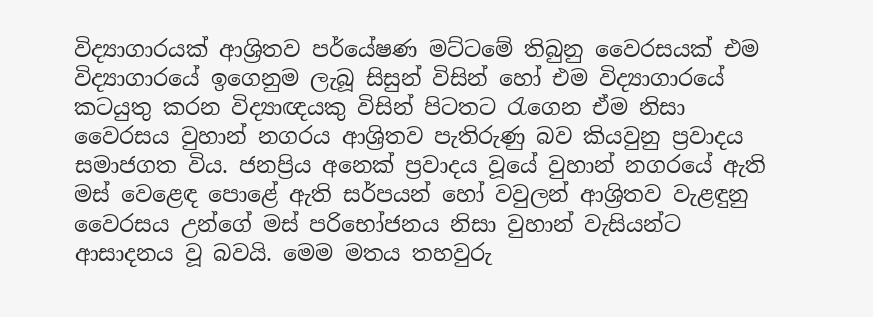විද්‍යාගාරයක් ආශ්‍රිතව පර්යේෂණ මට්ටමේ තිබුනු වෛරසයක් එම විද්‍යාගාරයේ ඉගෙනුම ලැබූ සිසුන් විසින් හෝ එම විද්‍යාගාරයේ කටයුතු කරන විද්‍යාඥයකු විසින් පිටතට රැගෙන ඒම නිසා වෛරසය වුහාන් නගරය ආශ්‍රිතව පැතිරුණු බව කියවුනු ප්‍රවාදය සමාජගත විය. ජනප්‍රිය අනෙක් ප්‍රවාදය වූයේ වුහාන් නගරයේ ඇති මස් වෙළෙඳ පොළේ ඇති සර්පයන් හෝ වවුලන් ආශ්‍රිතව වැළඳුනු වෛරසය උන්ගේ මස් පරිභෝජනය නිසා වුහාන් වැසියන්ට ආසාදනය වූ බවයි. මෙම මතය තහවුරු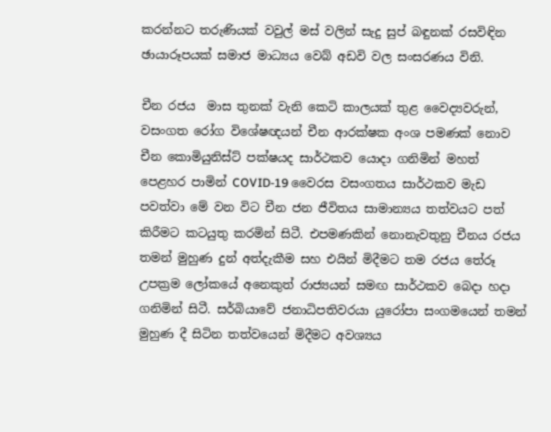කරන්නට තරුණියක් වවුල් මස් වලින් සැදු සුප් බඳුනක් රසවිඳින ඡායාරූපයක් සමාජ මාධ්‍යය වෙබ් අඩවි වල සංසරණය විනි.

චීන රජය  මාස තුනක් වැනි කෙටි කාලයක් තුළ වෛද්‍යවරුන්, වසංගත රෝග විශේෂඥයන් චීන ආරක්ෂක අංශ පමණක් නොව චීන කොමියුනිස්ට් පක්ෂයද සාර්ථකව යොදා ගනිමින් මහත් පෙළහර පාමින් COVID-19 වෛරස වසංගතය සාර්ථකව මැඩ පවත්වා මේ වන විට චීන ජන ජීවිතය සාමාන්‍යය තත්වයට පත් කිරීමට කටයුතු කරමින් සිටී. එපමණකින් නොනැවතුනු චීනය රජය තමන් මුහුණ දුන් අත්දැකීම සහ එයින් මිදීමට තම රජය තේරූ උපක්‍රම ලෝකයේ අනෙකුත් රාජ්‍යයන් සමඟ සාර්ථකව බෙදා හදා ගනිමින් සිටී. සර්බියාවේ ජනාධිපතිවරයා යුරෝපා සංගමයෙන් තමන් මුහුණ දී සිටින තත්වයෙන් මිදීමට අවශ්‍යය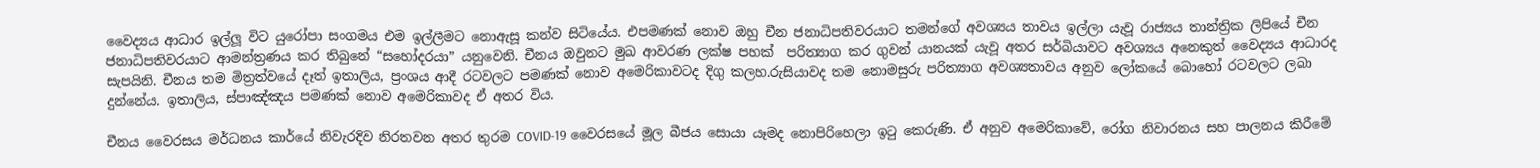වෛද්‍යය ආධාර ඉල්ලූ විට යුරෝපා සංගමය එම ඉල්ලීමට නොඇසූ කන්ව සිටියේය. එපමණක් නොව ඔහු චීන ජනාධිපතිවරයාට තමන්ගේ අවශ්‍යය තාවය ඉල්ලා යැවූ රාජ්‍යය තාන්ත්‍රික ලිපියේ චීන ජනාධිපතිවරයාට ආමන්ත්‍රණය කර තිබුනේ “සහෝදරයා” යනුවෙනි. චීනය ඔවුනට මුඛ ආවරණ ලක්ෂ පහක්  පරිත්‍යාග කර ගුවන් යානයක් යැවූ අතර සර්බියාවට අවශ්‍යය අනෙකුත් වෛද්‍යය ආධාරද සැපයිනි. චීනය තම මිත්‍රත්වයේ දෑත් ඉතාලිය, ප්‍රංශය ආදී රටවලට පමණක් නොව අමෙරිකාවටද දිගු කලහ.රුසියාවද තම නොමසුරු පරිත්‍යාග අවශ්‍යතාවය අනුව ලෝකයේ බොහෝ රටවලට ලබා දුන්නේය. ඉතාලිය, ස්පාඤ්ඤය පමණක් නොව අමෙරිකාවද ඒ අතර විය.

චීනය වෛරසය මර්ධනය කාර්යේ නිවැරදිව නිරතවන අතර තුරම COVID-19 වෛරසයේ මූල බීජය සොයා යෑමද නොපිරිහෙලා ඉටු කෙරුණි. ඒ අනුව අමෙරිකාවේ, රෝග නිවාරනය සහ පාලනය කිරීමේ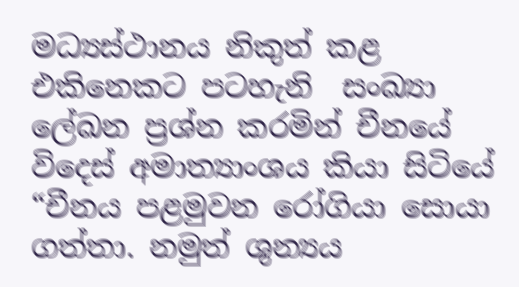මධ්‍යස්ථානය නිකුත් කළ එකිනෙකට පටහැනි  සංඛ්‍යා ලේඛන ප්‍රශ්න කරමින් චීනයේ විදෙස් අමාත්‍යාංශය කියා සිටියේ “චීනය පළමුවන රෝගියා සොයා ගත්තා. නමුත් ශුන්‍යය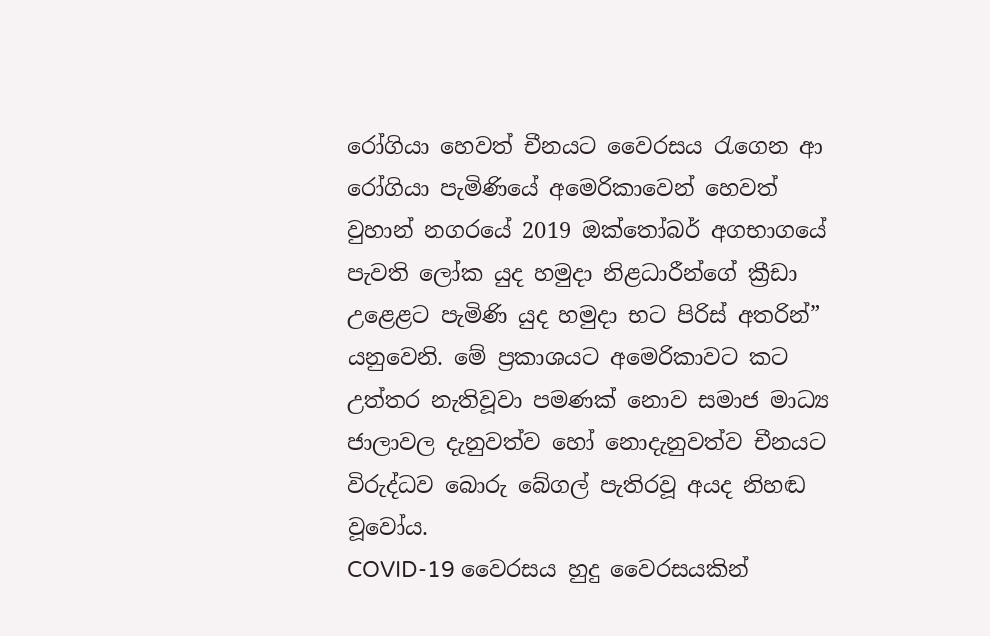රෝගියා හෙවත් චීනයට වෛරසය රැගෙන ආ රෝගියා පැමිණියේ අමෙරිකාවෙන් හෙවත් වුහාන් නගරයේ 2019 ඔක්තෝබර් අගභාගයේ පැවති ලෝක යුද හමුදා නිළධාරීන්ගේ ක්‍රීඩා උළෙළට පැමිණි යුද හමුදා භට පිරිස් අතරින්” යනුවෙනි. මේ ප්‍රකාශයට අමෙරිකාවට කට උත්තර නැතිවූවා පමණක් නොව සමාජ මාධ්‍ය ජාලාවල දැනුවත්ව හෝ නොදැනුවත්ව චීනයට විරුද්ධව බොරු බේගල් පැතිරවූ අයද නිහඬ වූවෝය.
COVID-19 වෛරසය හුදු වෛරසයකින්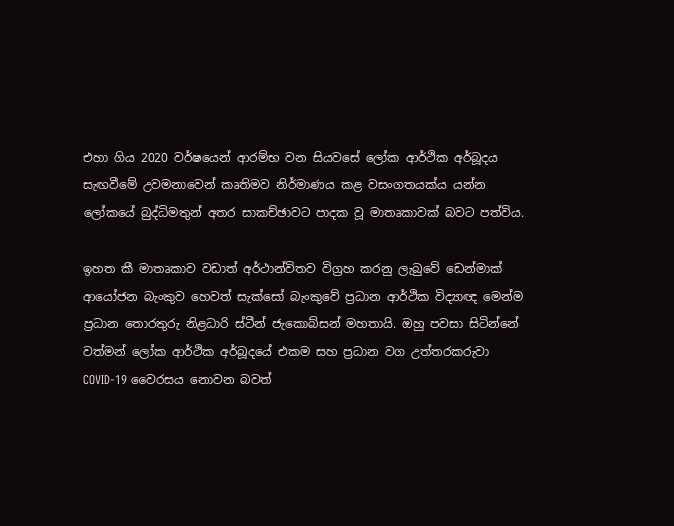එහා ගිය 2020 වර්ෂයෙන් ආරම්භ වන සියවසේ ලෝක ආර්ථික අර්බූදය සැඟවීමේ උවමනාවෙන් කෘතිමව නිර්මාණය කළ වසංගතයක්ය යන්න ලෝකයේ බුද්ධිමතුන් අතර සාකච්ඡාවට පාදක වූ මාතෘකාවක් බවට පත්විය.

ඉහත කී මාතෘකාව වඩාත් අර්ථාන්විතව විග්‍රහ කරනු ලැබුවේ ඩෙන්මාක් ආයෝජන බැංකුව හෙවත් සැක්සෝ බැංකුවේ ප්‍රධාන ආර්ථික විද්‍යාඥ මෙන්ම  ප්‍රධාන තොරතුරු නිළධාරි ස්ටීන් ජැකොබ්සන් මහතායි. ඔහු පවසා සිටින්නේ වත්මන් ලෝක ආර්ථික අර්බූදයේ එකම සහ ප්‍රධාන වග උත්තරකරුවා COVID-19 වෛරසය නොවන බවත්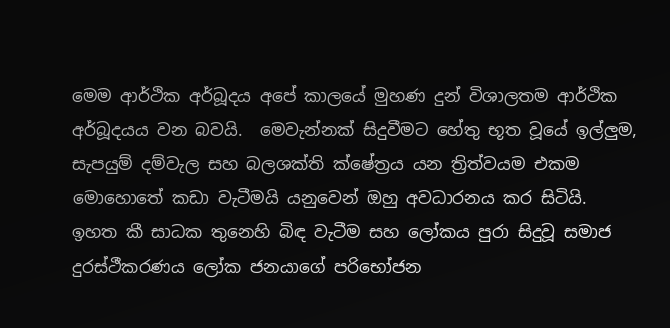මෙම ආර්ථික අර්බූදය අපේ කාලයේ මුහණ දුන් විශාලතම ආර්ථික අර්බූදයය වන බවයි.  මෙවැන්නක් සිදුවීමට හේතු භූත වූයේ ඉල්ලුම, සැපයුම් දම්වැල සහ බලශක්ති ක්ෂේත්‍රය යන ත්‍රිත්වයම එකම මොහොතේ කඩා වැටීමයි යනුවෙන් ඔහු අවධාරනය කර සිටියි. ඉහත කී සාධක තුනෙහි බිඳ වැටීම සහ ලෝකය පුරා සිදුවූ සමාජ දුරස්ථීකරණය ලෝක ජනයාගේ පරිභෝජන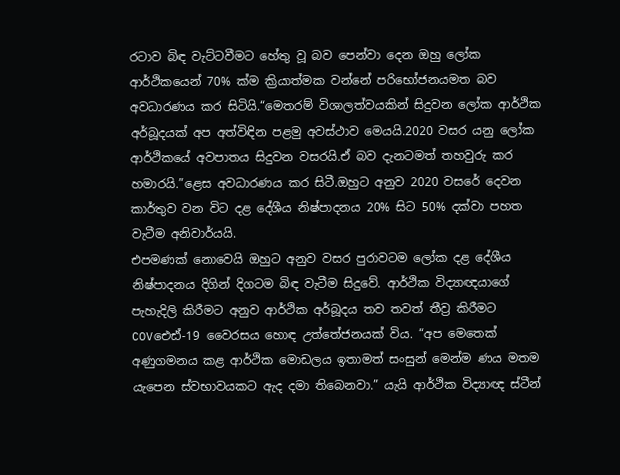රටාව බිඳ වැට්ටවීමට හේතු වූ බව පෙන්වා දෙන ඔහු ලෝක ආර්ථිකයෙන් 70% ක්ම ක්‍රියාත්මක වන්නේ පරිභෝජනයමත බව අවධාරණය කර සිටියි.“මෙතරම් විශාලත්වයකින් සිදුවන ලෝක ආර්ථික අර්බූදයක් අප අත්විඳින පළමු අවස්ථාව මෙයයි.2020 වසර යනු ලෝක ආර්ථිකයේ අවපාතය සිදුවන වසරයි.ඒ බව දැනටමත් තහවුරු කර හමාරයි.”ළෙස අවධාරණය කර සිටී.ඔහුට අනුව 2020 වසරේ දෙවන කාර්තුව වන විට දළ දේශීය නිෂ්පාදනය 20% සිට 50% දක්වා පහත වැටීම අනිවාර්යයි.
එපමණක් නොවෙයි ඔහුට අනුව වසර පුරාවටම ලෝක දළ දේශීය නිෂ්පාදනය දිගින් දිගටම බිඳ වැටීම සිදුවේ. ආර්ථික විද්‍යාඥයාගේ පැහැදිලි කිරීමට අනුව ආර්ථික අර්බූදය තව තවත් තීව්‍ර කිරීමට  COVඓඪ්-19 වෛරසය හොඳ උත්තේජනයක් විය. “අප මෙතෙක් අණුගමනය කළ ආර්ථික මොඩලය ඉතාමත් සංසුන් මෙන්ම ණය මතම යැපෙන ස්වභාවයකට ඇද දමා තිබෙනවා.” යැයි ආර්ථික විද්‍යාඥ ස්ටීන්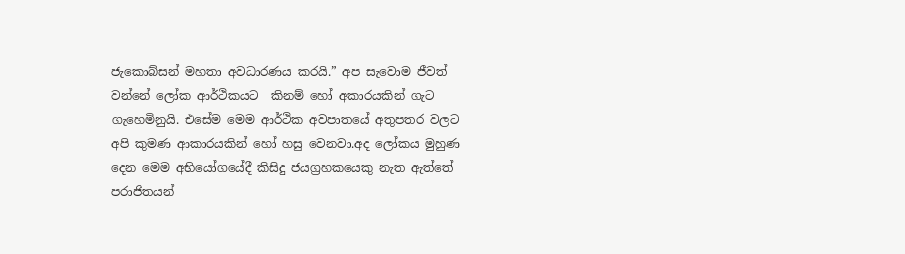ජැකොබ්සන් මහතා අවධාරණය කරයි.” අප සැවොම ජීවත් වන්නේ ලෝක ආර්ථිකයට  කිනම් හෝ අකාරයකින් ගැට ගැහෙමිනුයි. එසේම මෙම ආර්ථික අවපාතයේ අතුපතර වලට අපි කුමණ ආකාරයකින් හෝ හසු වෙනවා.අද ලෝකය මුහුණ දෙන මෙම අභියෝගයේදී කිසිදු ජයග්‍රහකයෙකු නැත ඇත්තේ පරාජිතයන්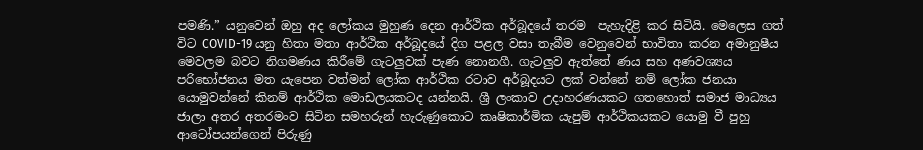පමණි.” යනුවෙන් ඔහු අද ලෝකය මුහුණ දෙන ආර්ථික අර්බූදයේ තරම  පැහැදිළි කර සිටියි. මෙලෙස ගත් විට COVID-19 යනු හිතා මතා ආර්ථික අර්බූදයේ දිග පළල වසා තැබීම වෙනුවෙන් භාවිතා කරන අමානුෂීය මෙවලම බවට නිගමණය කිරීමේ ගැටලුවක් පැණ නොනගී. ගැටලුව ඇත්තේ ණය සහ අණවශ්‍යය පරිභෝජනය මත යැපෙන වත්මන් ලෝක ආර්ථික රටාව අර්බූදයට ලක් වන්නේ නම් ලෝක ජනයා යොමුවන්නේ කිනම් ආර්ථික මොඩලයකටද යන්නයි. ශ්‍රී ලංකාව උදාහරණයකට ගතහොත් සමාජ මාධ්‍යය ජාලා අතර අතරමංව සිටින සමහරුන් හැරුණුකොට කෘෂිකාර්මික යැපුම් ආර්ථිකයකට යොමු වී පුහු ආටෝපයන්ගෙන් පිරුණු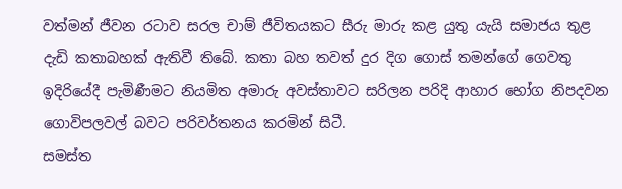වත්මන් ජීවන රටාව සරල චාම් ජීවිතයකට සීරු මාරු කළ යුතු යැයි සමාජය තුළ දැඩි කතාබහක් ඇතිවී තිබේ. කතා බහ තවත් දුර දිග ගොස් තමන්ගේ ගෙවතු ඉදිරියේදී පැමිණීමට නියමිත අමාරු අවස්තාවට සරිලන පරිදි ආහාර භෝග නිපදවන ගොවිපලවල් බවට පරිවර්තනය කරමින් සිටී.
සමස්ත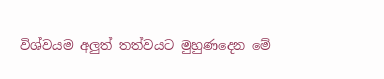විශ්වයම අලුත් තත්වයට මුහුණදෙන මේ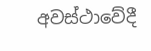අවස්ථාවේදී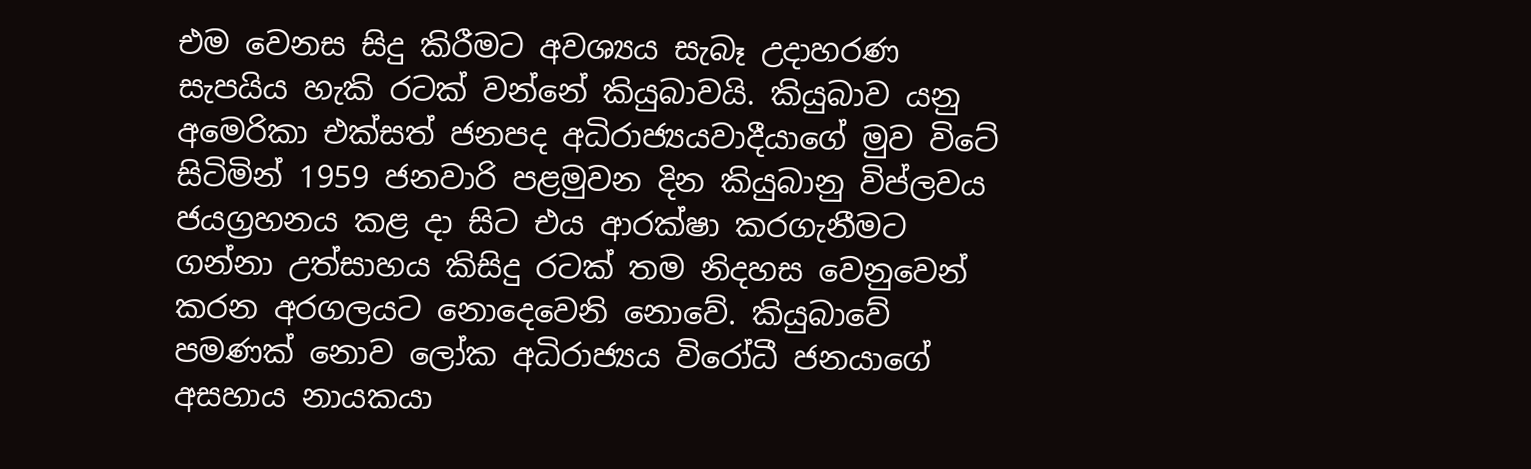එම වෙනස සිදු කිරීමට අවශ්‍යය සැබෑ උදාහරණ සැපයිය හැකි රටක් වන්නේ කියුබාවයි. කියුබාව යනු අමෙරිකා එක්සත් ජනපද අධිරාජ්‍යයවාදීයාගේ මුව විටේ සිටිමින් 1959 ජනවාරි පළමුවන දින කියුබානු විප්ලවය ජයග්‍රහනය කළ දා සිට එය ආරක්ෂා කරගැනීමට ගන්නා උත්සාහය කිසිදු රටක් තම නිදහස වෙනුවෙන් කරන අරගලයට නොදෙවෙනි නොවේ. කියුබාවේ පමණක් නොව ලෝක අධිරාජ්‍යය විරෝධී ජනයාගේ අසහාය නායකයා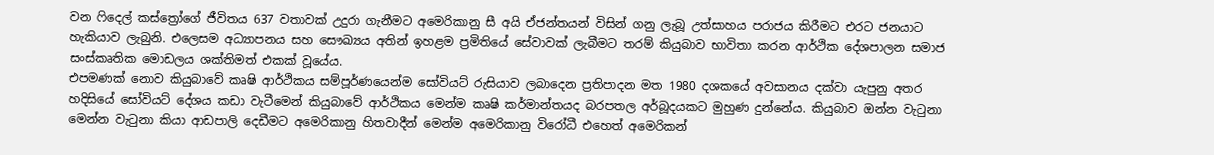වන ෆිදෙල් කස්ත්‍රෝගේ ජීවිතය 637 වතාවක් උදුරා ගැනීමට අමෙරිකානු සී අයි ඒජන්තයන් විසින් ගනු ලැබූ උත්සාහය පරාජය කිරීමට එරට ජනයාට හැකියාව ලැබුනි. එලෙසම අධ්‍යාපනය සහ සෞඛ්‍යය අතින් ඉහළම ප්‍රමිතියේ සේවාවක් ලැබීමට තරම් කියුබාව භාවිතා කරන ආර්ථික දේශපාලන සමාජ සංස්කෘතික මොඩලය ශක්තිමත් එකක් වූයේය.
එපමණක් නොව කියුබාවේ කෘෂි ආර්ථිකය සම්පූර්ණයෙන්ම සෝවියට් රුසියාව ලබාදෙන ප්‍රතිපාදන මත 1980 දශකයේ අවසානය දක්වා යැපුනු අතර හදිසියේ සෝවියට් දේශය කඩා වැටීමෙන් කියුබාවේ ආර්ථිකය මෙන්ම කෘෂි කර්මාන්තයද බරපතල අර්බූදයකට මුහුණ දුන්නේය. කියුබාව ඔන්න වැටුනා මෙන්න වැටුනා කියා ආඩපාලි දෙඩීමට අමෙරිකානු හිතවාදීන් මෙන්ම අමෙරිකානු විරෝධී එහෙත් අමෙරිකන්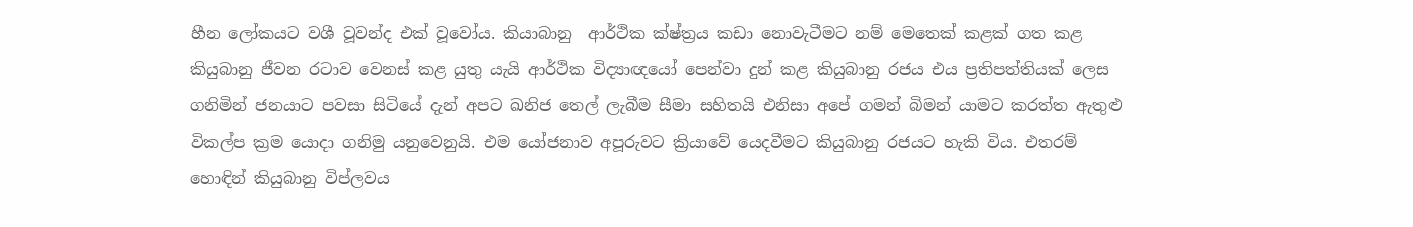හීන ලෝකයට වශී වූවන්ද එක් වූවෝය. කියාබානු  ආර්ථික ක්ෂ්ත්‍රය කඩා නොවැටීමට නම් මෙතෙක් කළක් ගත කළ කියුබානු ජීවන රටාව වෙනස් කළ යුතු යැයි ආර්ථික විද්‍යාඥයෝ පෙන්වා දුන් කළ කියුබානු රජය එය ප්‍රතිපත්තියක් ලෙස ගනිමින් ජනයාට පවසා සිටියේ දැන් අපට ඛනිජ තෙල් ලැබීම සීමා සහිතයි එනිසා අපේ ගමන් බිමන් යාමට කරත්ත ඇතුළු විකල්ප ක්‍රම යොදා ගනිමු යනුවෙනුයි. එම යෝජනාව අපූරුවට ක්‍රියාවේ යෙදවීමට කියුබානු රජයට හැකි විය. එතරම් හොඳින් කියුබානු විප්ලවය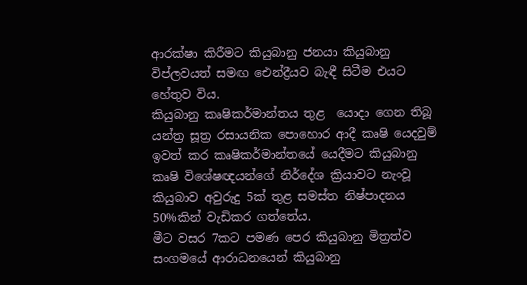ආරක්ෂා කිරීමට කියුබානු ජනයා කියුබානු විප්ලවයත් සමඟ ඓන්ද්‍රීයව බැඳී සිටීම එයට හේතුව විය.
කියුබානු කෘෂිකර්මාන්තය තුළ  යොදා ගෙන තිබූ යන්ත්‍ර සූත්‍ර රසායනික පොහොර ආදී කෘෂි යෙදවුම් ඉවත් කර කෘෂිකර්මාන්තයේ යෙදීමට කියුබානු කෘෂි විශේෂඥයන්ගේ නිර්දේශ ක්‍රියාවට නැංවූ කියුබාව අවුරුදු 5ක් තුළ සමස්ත නිෂ්පාදනය 50%කින් වැඩිකර ගත්තේය.
මීට වසර 7කට පමණ පෙර කියුබානු මිත්‍රත්ව සංගමයේ ආරාධනයෙන් කියුබානු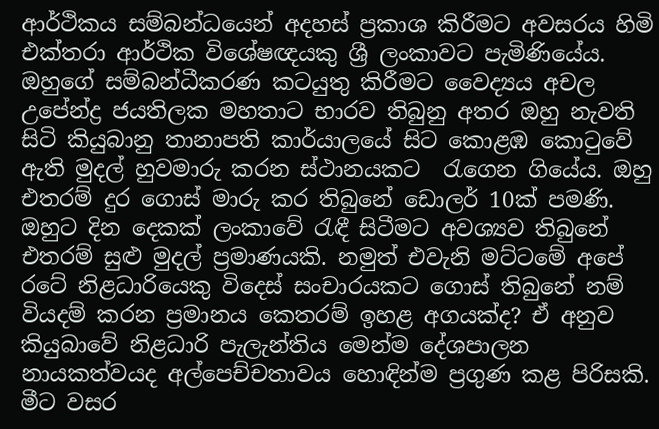ආර්ථිකය සම්බන්ධයෙන් අදහස් ප්‍රකාශ කිරීමට අවසරය හිමි එක්තරා ආර්ථික විශේෂඥයකු ශ්‍රී ලංකාවට පැමිණියේය. ඔහුගේ සම්බන්ධීකරණ කටයුතු කිරීමට වෛද්‍යය අචල උපේන්ද්‍ර ජයතිලක මහතාට භාරව තිබුනු අතර ඔහු නැවති සිටි කියුබානු තානාපති කාර්යාලයේ සිට කොළඹ කොටුවේ ඇති මුදල් හුවමාරු කරන ස්ථානයකට  රැගෙන ගියේය. ඔහු එතරම් දුර ගොස් මාරු කර තිබුනේ ඩොලර් 10ක් පමණි. ඔහුට දින දෙකක් ලංකාවේ රැඳී සිටීමට අවශ්‍යව තිබුනේ එතරම් සුළු මුදල් ප්‍රමාණයකි. නමුත් එවැනි මට්ටමේ අපේ රටේ නිළධාරියෙකු විදෙස් සංචාරයකට ගොස් තිබුනේ නම් වියදම් කරන ප්‍රමානය කෙතරම් ඉහළ අගයක්ද? ඒ අනුව කියුබාවේ නිළධාරි පැලැන්තිය මෙන්ම දේශපාලන නායකත්වයද අල්පෙච්චතාවය හොඳින්ම ප්‍රගුණ කළ පිරිසකි.
මීට වසර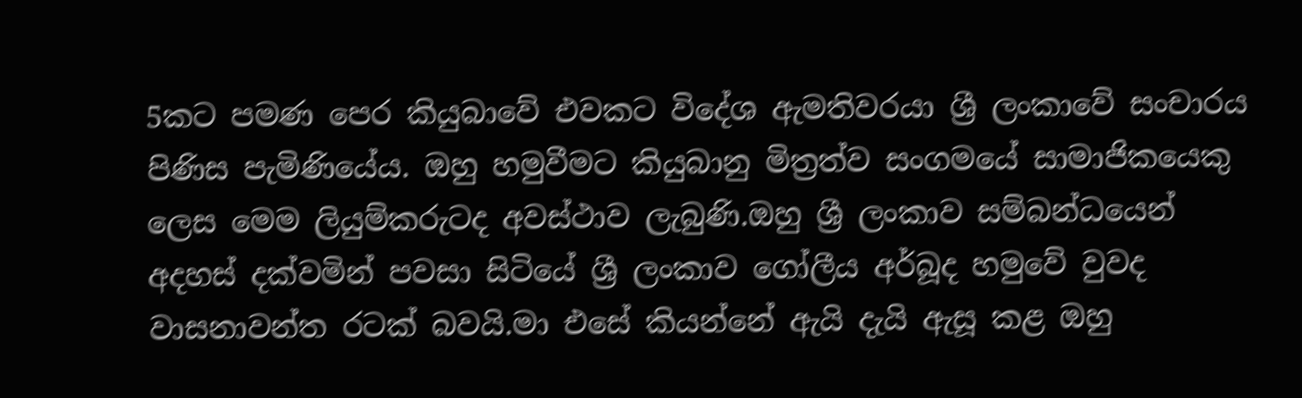5කට පමණ පෙර කියුබාවේ එවකට විදේශ ඇමතිවරයා ශ්‍රී ලංකාවේ සංචාරය පිණිස පැමිණියේය. ඔහු හමුවීමට කියුබානු මිත්‍රත්ව සංගමයේ සාමාජිකයෙකු ලෙස මෙම ලියුම්කරුටද අවස්ථාව ලැබුණි.ඔහු ශ්‍රී ලංකාව සම්බන්ධයෙන් අදහස් දක්වමින් පවසා සිටියේ ශ්‍රී ලංකාව ගෝලීය අර්බූද හමුවේ වුවද වාසනාවන්ත රටක් බවයි.මා එසේ කියන්නේ ඇයි දැයි ඇසූ කළ ඔහු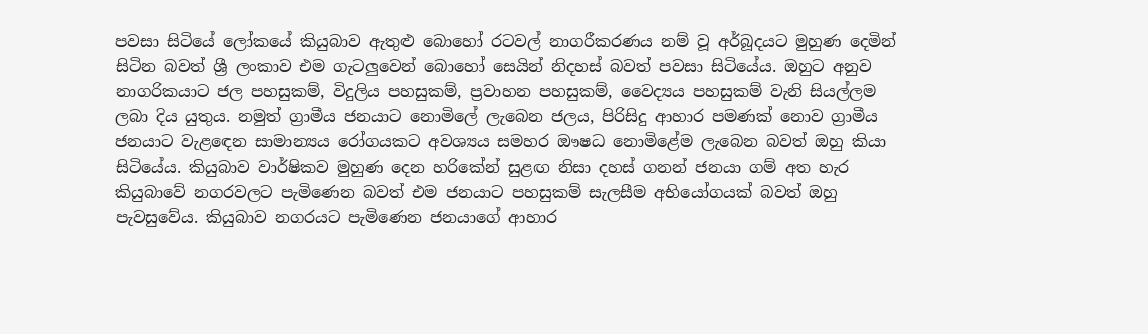පවසා සිටියේ ලෝකයේ කියුබාව ඇතුළු බොහෝ රටවල් නාගරීකරණය නම් වූ අර්බූදයට මුහුණ දෙමින් සිටින බවත් ශ්‍රී ලංකාව එම ගැටලුවෙන් බොහෝ සෙයින් නිදහස් බවත් පවසා සිටියේය. ඔහුට අනුව නාගරිකයාට ජල පහසුකම්, විදුලිය පහසුකම්, ප්‍රවාහන පහසුකම්, වෛද්‍යය පහසුකම් වැනි සියල්ලම ලබා දිය යුතුය. නමුත් ග්‍රාමීය ජනයාට නොමිලේ ලැබෙන ජලය, පිරිසිදු ආහාර පමණක් නොව ග්‍රාමීය ජනයාට වැළඳෙන සාමාන්‍යය රෝගයකට අවශ්‍යය සමහර ඖෂධ නොමිළේම ලැබෙන බවත් ඔහු කියා සිටියේය. කියුබාව වාර්ෂිකව මුහුණ දෙන හරිකේන් සුළඟ නිසා දහස් ගනන් ජනයා ගම් අත හැර කියුබාවේ නගරවලට පැමිණෙන බවත් එම ජනයාට පහසුකම් සැලසීම අභියෝගයක් බවත් ඔහු පැවසුවේය. කියුබාව නගරයට පැමිණෙන ජනයාගේ ආහාර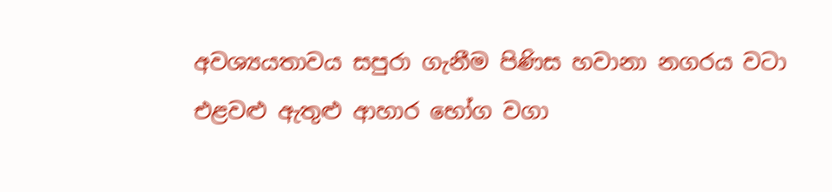අවශ්‍යයතාවය සපුරා ගැනීම පිණිස හවානා නගරය වටා එළවළු ඇතුළු ආහාර භෝග වගා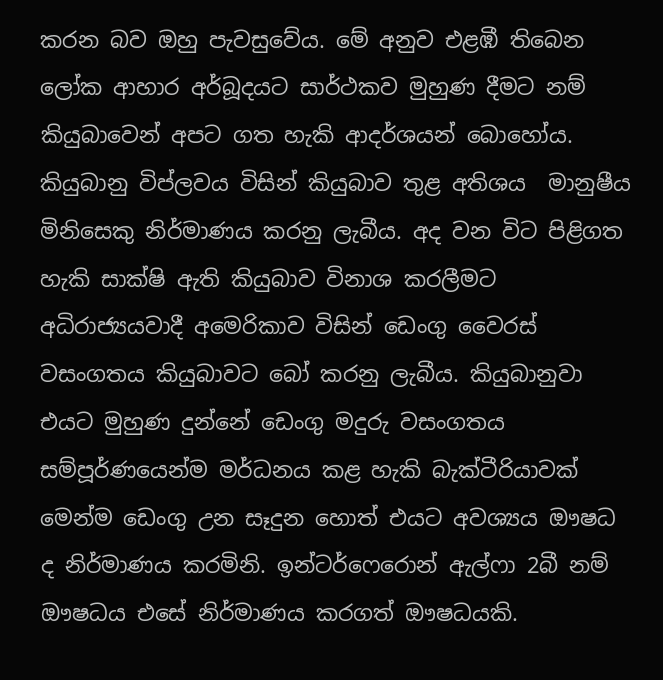කරන බව ඔහු පැවසුවේය. මේ අනුව එළඹී තිබෙන ලෝක ආහාර අර්බූදයට සාර්ථකව මුහුණ දීමට නම් කියුබාවෙන් අපට ගත හැකි ආදර්ශයන් බොහෝය.
කියුබානු විප්ලවය විසින් කියුබාව තුළ අතිශය  මානුෂීය මිනිසෙකු නිර්මාණය කරනු ලැබීය. අද වන විට පිළිගත හැකි සාක්ෂි ඇති කියුබාව විනාශ කරලීමට අධිරාජ්‍යයවාදී අමෙරිකාව විසින් ඩෙංගු වෛරස් වසංගතය කියුබාවට බෝ කරනු ලැබීය. කියුබානුවා එයට මුහුණ දුන්නේ ඩෙංගු මදුරු වසංගතය සම්පූර්ණයෙන්ම මර්ධනය කළ හැකි බැක්ටීරියාවක් මෙන්ම ඩෙංගු උන සෑදුන හොත් එයට අවශ්‍යය ඖෂධ ද නිර්මාණය කරමිනි. ඉන්ටර්ෆෙරොන් ඇල්ෆා 2බී නම් ඖෂධය එසේ නිර්මාණය කරගත් ඖෂධයකි.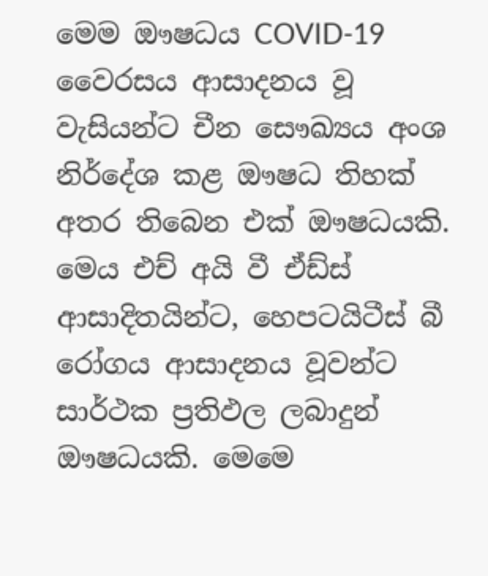මෙම ඖෂධය COVID-19 වෛරසය ආසාදනය වූ වැසියන්ට චීන සෞඛ්‍යය අංශ නිර්දේශ කළ ඖෂධ තිහක් අතර තිබෙන එක් ඖෂධයකි. මෙය එච් අයි වී ඒඩ්ස් ආසාදිතයින්ට, හෙපටයිටීස් බී රෝගය ආසාදනය වූවන්ට සාර්ථක ප්‍රතිඵල ලබාදුන් ඖෂධයකි. මෙමෙ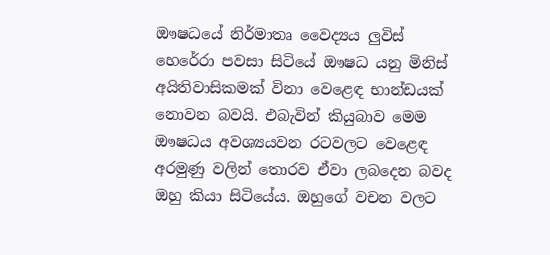ඖෂධයේ නිර්මාතෘ වෛද්‍යය ලුවිස් හෙරේරා පවසා සිටියේ ඖෂධ යනු මිනිස් අයිතිවාසිකමක් විනා වෙළෙඳ භාන්ඩයක් නොවන බවයි. එබැවින් කියුබාව මෙම ඖෂධය අවශ්‍යයවන රටවලට වෙළෙඳ අරමුණු වලින් තොරව ඒවා ලබදෙන බවද ඔහු කියා සිටියේය. ඔහුගේ වචන වලට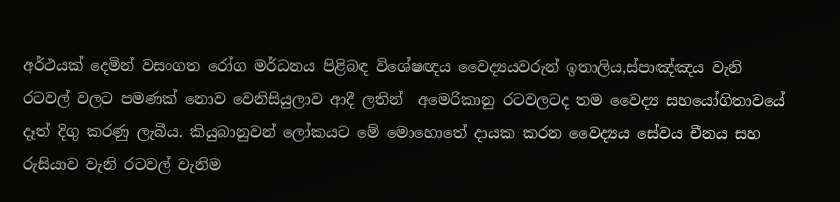අර්ථයක් දෙමින් වසංගත රෝග මර්ධනය පිළිබඳ විශේෂඥය වෛද්‍යයවරුන් ඉතාලිය,ස්පාඤ්ඤය වැනි රටවල් වලට පමණක් නොව වෙනිසියුලාව ආදී ලතින්  අමෙරිකානු රටවලටද තම වෛද්‍ය සහයෝගිතාවයේ දෑත් දිගු කරණු ලැබීය. කියුබානුවන් ලෝකයට මේ මොහොතේ දායක කරන වෛද්‍යය සේවය චීනය සහ රුසියාව වැනි රටවල් වැනිම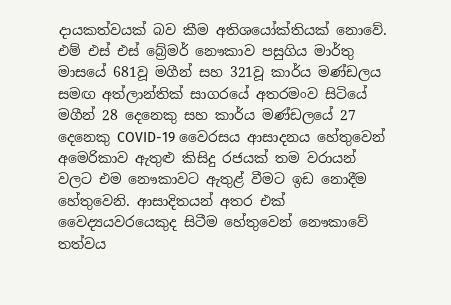දායකත්වයක් බව කීම අතිශයෝක්තියක් නොවේ.
එම් එස් එස් බ්‍රේමර් නෞකාව පසුගිය මාර්තු මාසයේ 681වූ මගීන් සහ 321වූ කාර්ය මණ්ඩලය සමඟ අත්ලාන්තික් සාගරයේ අතරමංව සිටියේ මගීන් 28 දෙනෙකු සහ කාර්ය මණ්ඩලයේ 27 දෙනෙකු COVID-19 වෛරසය ආසාදනය හේතුවෙන් අමෙරිකාව ඇතුළු කිසිදු රජයක් තම වරායන් වලට එම නෞකාවට ඇතුළ් වීමට ඉඩ නොදීම හේතුවෙනි. ආසාදිතයන් අතර එක් වෛද්‍යයවරයෙකුද සිටීම හේතුවෙන් නෞකාවේ තත්වය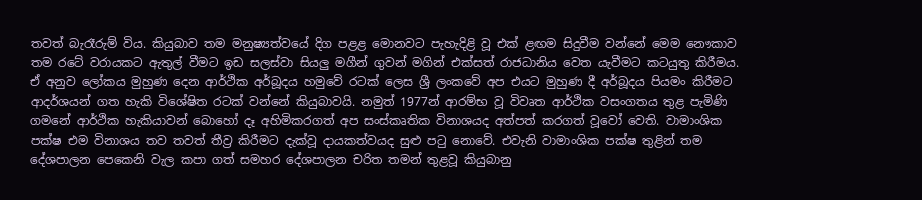තවත් බැරෑරුම් විය. කියුබාව තම මනුෂ්‍යත්වයේ දිග පළළ මොනවට පැහැදිළි වූ එක් ළඟම සිදුවීම වන්නේ මෙම නෞකාව තම රටේ වරායකට ඇතුල් වීමට ඉඩ සලස්වා සියලු මගීන් ගුවන් මගින් එක්සත් රාජධානිය වෙත යැවීමට කටයුතු කිරීමය.
ඒ අනුව ලෝකය මුහුණ දෙන ආර්ථික අර්බූදය හමුවේ රටක් ලෙස ශ්‍රී ලංකවේ අප එයට මුහුණ දී අර්බූදය පියමං කිරීමට ආදර්ශයන් ගත හැකි විශේෂිත රටක් වන්නේ කියුබාවයි. නමුත් 1977න් ආරම්භ වූ විවෘත ආර්ථික වසංගතය තුළ පැමිණි ගමනේ ආර්ථික හැකියාවන් බොහෝ දෑ අහිමිකරගත් අප සංස්කෘතික විනාශයද අත්පත් කරගත් වූවෝ වෙති. වාමාංශික පක්ෂ එම විනාශය තව තවත් තීව්‍ර කිරීමට දැක්වූ දායකත්වයද සුළු පටු නොවේ. එවැනි වාමාංශික පක්ෂ තුළින් තම දේශපාලන පෙකෙනි වැල කපා ගත් සමහර දේශපාලන චරිත තමන් තුළවූ කියුබානු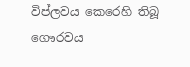විප්ලවය කෙරෙහි තිබූ ගෞරවය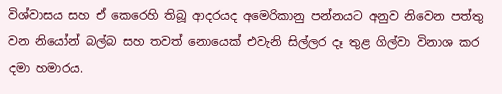විශ්වාසය සහ ඒ කෙරෙහි තිබූ ආදරයද අමෙරිකානු පන්නයට අනුව නිවෙන පත්තු වන නියෝන් බල්බ සහ තවත් නොයෙක් එවැනි සිල්ලර දෑ තුළ ගිල්වා විනාශ කර දමා හමාරය.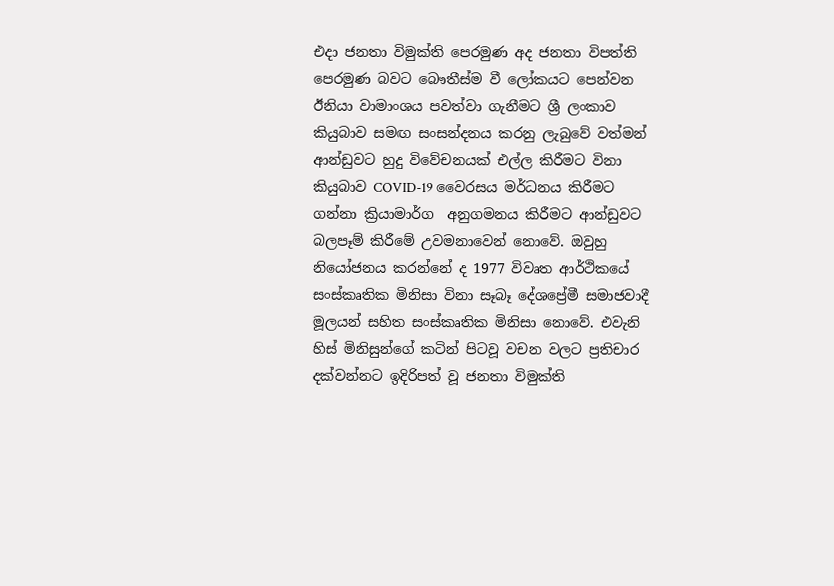එදා ජනතා විමුක්ති පෙරමුණ අද ජනතා විපත්ති පෙරමුණ බවට බෞතීස්ම වී ලෝකයට පෙන්වන ඊනියා වාමාංශය පවත්වා ගැනීමට ශ්‍රී ලංකාව කියුබාව සමඟ සංසන්දනය කරනු ලැබුවේ වත්මන් ආන්ඩුවට හුදු විවේචනයක් එල්ල කිරීමට විනා කියුබාව COVID-19 වෛරසය මර්ධනය කිරීමට ගන්නා ක්‍රියාමාර්ග  අනුගමනය කිරීමට ආන්ඩුවට බලපෑම් කිරීමේ උවමනාවෙන් නොවේ. ඔවුහු නියෝජනය කරන්නේ ද 1977 විවෘත ආර්ථිකයේ සංස්කෘතික මිනිසා විනා සෑබෑ දේශප්‍රේමී සමාජවාදී මූලයන් සහිත සංස්කෘතික මිනිසා නොවේ. එවැනි හිස් මිනිසුන්ගේ කටින් පිටවූ වචන වලට ප්‍රතිචාර දක්වන්නට ඉදිරිපත් වූ ජනතා විමුක්ති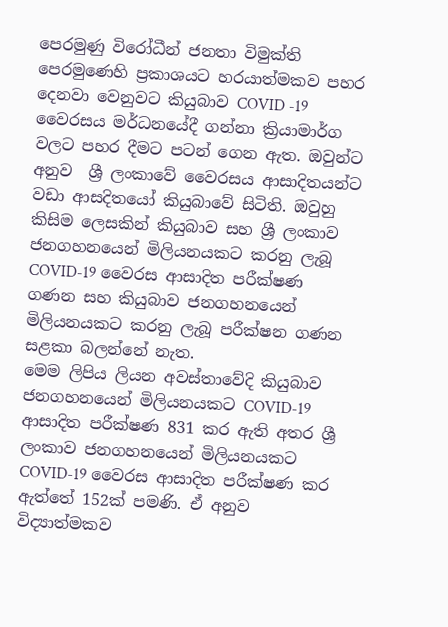පෙරමුණු විරෝධීන් ජනතා විමුක්ති පෙරමුණෙහි ප්‍රකාශයට හරයාත්මකව පහර දෙනවා වෙනුවට කියුබාව COVID -19 වෛරසය මර්ධනයේදී ගන්නා ක්‍රියාමාර්ග වලට පහර දීමට පටන් ගෙන ඇත. ඔවුන්ට අනුව  ශ්‍රී ලංකාවේ වෛරසය ආසාදිතයන්ට වඩා ආසදිතයෝ කියුබාවේ සිටිති. ඔවුහු කිසිම ලෙසකින් කියුබාව සහ ශ්‍රී ලංකාව ජනගහනයෙන් මිලියනයකට කරනු ලැබූ COVID-19 වෛරස ආසාදිත පරීක්ෂණ ගණන සහ කියුබාව ජනගහනයෙන් මිලියනයකට කරනු ලැබූ පරීක්ෂන ගණන සළකා බලන්නේ නැත.
මෙම ලිපිය ලියන අවස්තාවේදි කියුබාව ජනගහනයෙන් මිලියනයකට COVID-19 ආසාදිත පරීක්ෂණ 831 කර ඇති අතර ශ්‍රී ලංකාව ජනගහනයෙන් මිලියනයකට COVID-19 වෛරස ආසාදිත පරීක්ෂණ කර ඇත්තේ 152ක් පමණි. ඒ අනුව විද්‍යාත්මකව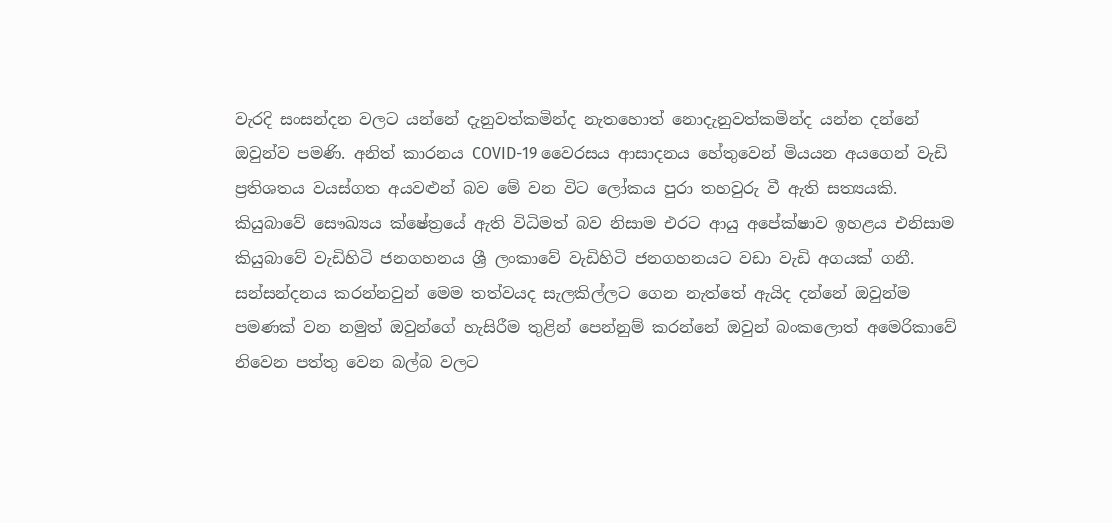වැරදි සංසන්දන වලට යන්නේ දැනුවත්කමින්ද නැතහොත් නොදැනුවත්කමින්ද යන්න දන්නේ ඔවුන්ව පමණි. අනිත් කාරනය COVID-19 වෛරසය ආසාදනය හේතුවෙන් මියයන අයගෙන් වැඩි ප්‍රතිශතය වයස්ගත අයවළුන් බව මේ වන විට ලෝකය පුරා තහවුරු වී ඇති සත්‍යයකි. කියුබාවේ සෞඛ්‍යය ක්ෂේත්‍රයේ ඇති විධිමත් බව නිසාම එරට ආයු අපේක්ෂාව ඉහළය එනිසාම කියුබාවේ වැඩිහිටි ජනගහනය ශ්‍රී ලංකාවේ වැඩිහිටි ජනගහනයට වඩා වැඩි අගයක් ගනී. සන්සන්දනය කරන්නවුන් මෙම තත්වයද සැලකිල්ලට ගෙන නැත්තේ ඇයිද දන්නේ ඔවුන්ම පමණක් වන නමුත් ඔවුන්ගේ හැසිරීම තුළින් පෙන්නුම් කරන්නේ ඔවුන් බංකලොත් අමෙරිකාවේ නිවෙන පත්තු වෙන බල්බ වලට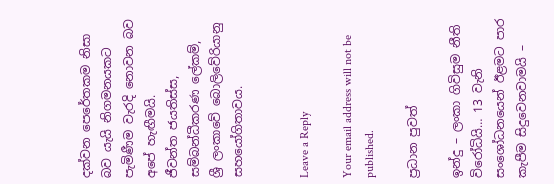දක්වන පෙරේතකම නිසා බව යැයි නිගමනයකට පැමිණීම වැරදි නොවන බව අපේ හැඟීමයි.
ජීවන්ත ජයතිස්ස,
සම්බන්ධීකරණ ලේකම්,
ශ්‍රී ලංකාවේ බොලිවේරියානු සහයෝගිතාවය.


Leave a Reply

Your email address will not be published.

ප්‍රධාන පුවත්

ඉන්දු – ලංකා ගිවිසුම නීති විරෝධියි… 13 වැනි සංශෝධනයෙන් ඊළමට පාර කැපීම සිදුවෙනවාමයි –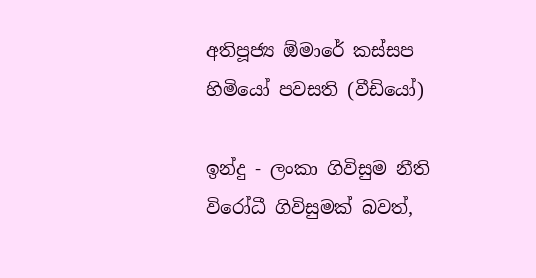අතිපූජ්‍ය ඕමාරේ කස්සප හිමියෝ පවසති (වීඩියෝ)

ඉන්දු - ලංකා ගිවිසුම නීති විරෝධී ගිවිසුමක් බවත්,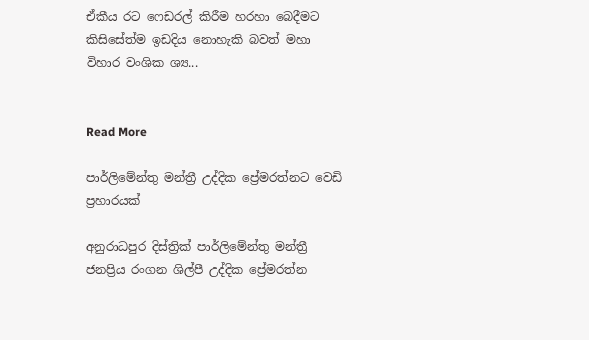ඒකීය රට ෆෙඩරල් කිරීම හරහා බෙදීමට කිසිසේත්ම ඉඩදිය නොහැකි බවත් මහා විහාර වංශික ශ්‍ය...


Read More

පාර්ලිමේන්තු මන්ත්‍රී උද්දික ප්‍රේමරත්නට වෙඩි ප්‍රහාරයක්

අනුරාධපුර දිස්ත්‍රික් පාර්ලිමේන්තු මන්ත්‍රී ජනප්‍රිය රංගන ශිල්පී උද්දික ප්‍රේමරත්න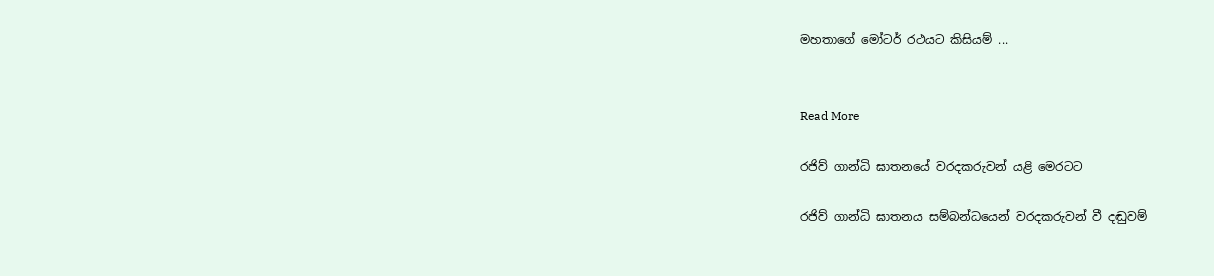මහතාගේ මෝටර් රථයට කිසියම් ...


Read More

රජිව් ගාන්ධි ඝාතනයේ වරදකරුවන් යළි මෙරටට

රජිව් ගාන්ධි ඝාතනය සම්බන්ධයෙන් වරදකරුවන් වී දඬුවම්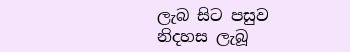ලැබ සිට පසුව නිදහස ලැබූ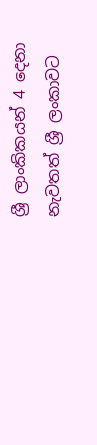ශ්‍රී ලාංකිකයන් 4 දෙනා නැවතත් ශ්‍රී ලංකාවට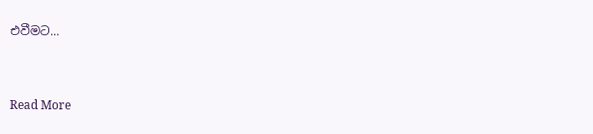එවීමට...


Read More